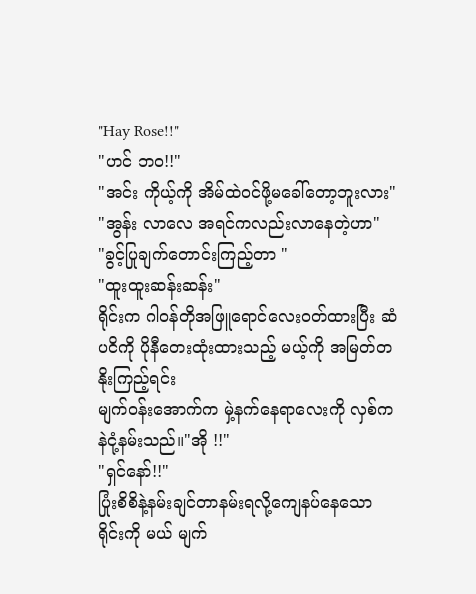"Hay Rose!!"
"ဟင် ဘ၀!!"
"အင်း ကိုယ့်ကို အိမ်ထဲ၀င်ဖို့မခေါ်တော့ဘူးလား"
"အွန်း လာလေ အရင်ကလည်းလာနေတဲ့ဟာ"
"ခွင့်ပြုချက်တောင်းကြည့်တာ "
"ထူးထူးဆန်းဆန်း"
ရိုင်းက ဂါ၀န်တိုအဖြူရောင်လေး၀တ်ထားပြီး ဆံပငိကို ပိုနီတေးထုံးထားသည့် မယ့်ကို အမြတ်တနိုးကြည့်ရင်း
မျက်၀န်းအောက်က မှဲ့နက်နေရာလေးကို လှစ်ကနဲငုံ့နမ်းသည်။"အို !!"
"ရှင်နော်!!"
ပြုံးစိစိနဲ့နမ်းချင်တာနမ်းရလို့ကျေနပ်နေသော ရိုင်းကို မယ် မျက်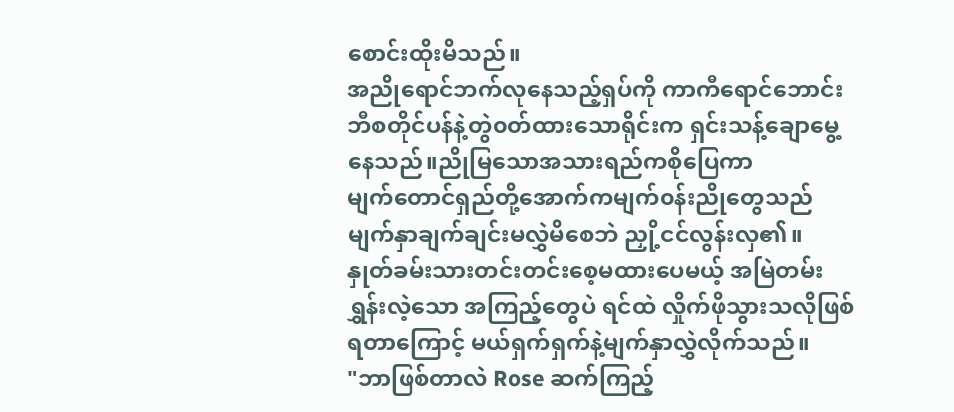စောင်းထိုးမိသည်။
အညိုရောင်ဘက်လုနေသည့်ရှပ်ကို ကာကီရောင်ဘောင်းဘီစတိုင်ပန်နဲ့တွဲ၀တ်ထားသောရိုင်းက ရှင်းသန့်ချောမွေ့နေသည်။ညိုမြသောအသားရည်ကစိုပြေကာ
မျက်တောင်ရှည်တို့အောက်ကမျက်၀န်းညိုတွေသည်
မျက်နှာချက်ချင်းမလွှဲမိစေဘဲ ညှို့ငင်လွန်းလှ၏။
နှုတ်ခမ်းသားတင်းတင်းစေ့မထားပေမယ့် အမြဲတမ်းရွှန်းလဲ့သော အကြည့်တွေပဲ ရင်ထဲ လှိုက်ဖိုသွားသလိုဖြစ်ရတာကြောင့် မယ်ရှက်ရှက်နဲ့မျက်နှာလွှဲလိုက်သည်။
"ဘာဖြစ်တာလဲ Rose ဆက်ကြည့်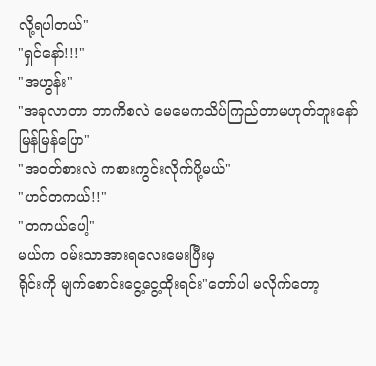လို့ရပါတယ်"
"ရှင်နော်!!!"
"အဟွန်း"
"အခုလာတာ ဘာကိစလဲ မေမေကသိပ်ကြည်တာမဟုတ်ဘူးနော် မြန်မြန်ပြော"
"အ၀တ်စားလဲ ကစားကွင်းလိုက်ပို့မယ်"
"ဟင်တကယ်!!"
"တကယ်ပေါ့"
မယ်က ၀မ်းသာအားရလေးမေးပြီးမှ
ရိုင်းကို မျက်စောင်းငွေ့ငွေ့ထိုးရင်း"တော်ပါ မလိုက်တော့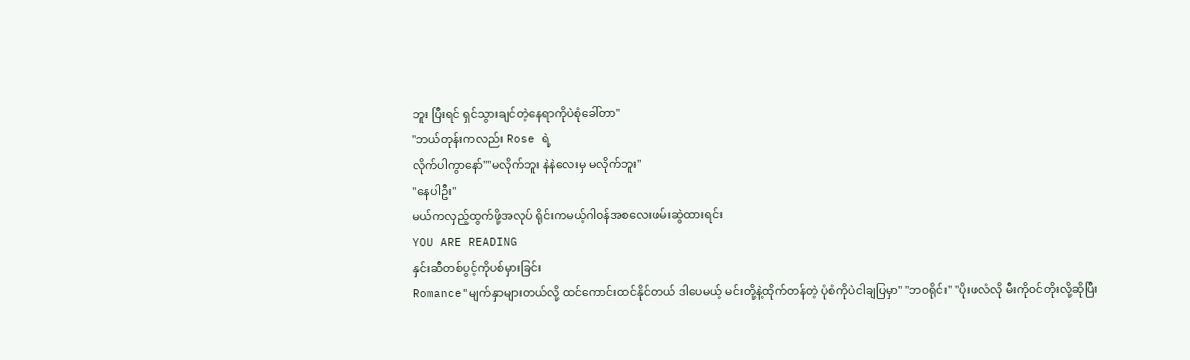ဘူး ပြီးရင် ရှင်သွားချင်တဲ့နေရာကိုပဲစုံခေါ်တာ"
"ဘယ်တုန်းကလည်း Rose ရဲ့
လိုက်ပါကွာနော်""မလိုက်ဘူး နဲနဲလေးမှ မလိုက်ဘူး"
"နေပါဦး"
မယ်ကလှည့်ထွက်ဖို့အလုပ် ရိုင်းကမယ့်ဂါ၀န်အစလေးဖမ်းဆွဲထားရင်း
YOU ARE READING
နှင်းဆီတစ်ပွင့်ကိုပစ်မှားခြင်း
Romance"မျက်နှာများတယ်လို့ ထင်ကောင်းထင်နိုင်တယ် ဒါပေမယ့် မင်းတို့နဲ့ထိုက်တန်တဲ့ ပုံစံကိုပဲငါချပြမှာ" "ဘ၀ရိုင်း" "ပိုးဖလံလို မီးကို၀င်တိုးလို့ဆိုပြီး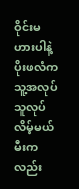ဝိုင်းမဟားပါနဲ့ ပိုးဖလံကသူ့အလုပ်သူလုပ်လိမ့်မယ် မီးကလည်း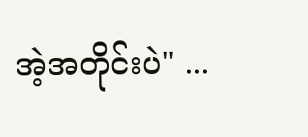အဲ့အတိုင်းပဲ" ...